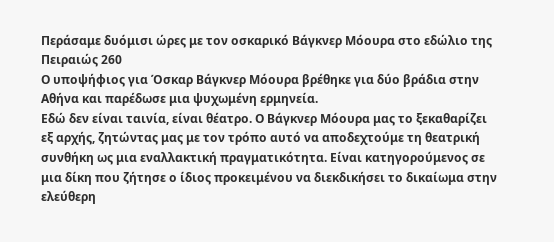Περάσαμε δυόμισι ώρες με τον οσκαρικό Βάγκνερ Μόουρα στο εδώλιο της Πειραιώς 260
Ο υποψήφιος για Όσκαρ Βάγκνερ Μόουρα βρέθηκε για δύο βράδια στην Αθήνα και παρέδωσε μια ψυχωμένη ερμηνεία.
Εδώ δεν είναι ταινία, είναι θέατρο. Ο Βάγκνερ Μόουρα μας το ξεκαθαρίζει εξ αρχής, ζητώντας μας με τον τρόπο αυτό να αποδεχτούμε τη θεατρική συνθήκη ως μια εναλλακτική πραγματικότητα. Είναι κατηγορούμενος σε μια δίκη που ζήτησε ο ίδιος προκειμένου να διεκδικήσει το δικαίωμα στην ελεύθερη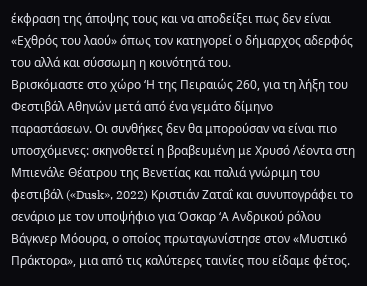έκφραση της άποψης τους και να αποδείξει πως δεν είναι «Εχθρός του λαού» όπως τον κατηγορεί ο δήμαρχος αδερφός του αλλά και σύσσωμη η κοινότητά του.
Βρισκόμαστε στο χώρο ‘Η της Πειραιώς 260, για τη λήξη του Φεστιβάλ Αθηνών μετά από ένα γεμάτο δίμηνο παραστάσεων. Οι συνθήκες δεν θα μπορούσαν να είναι πιο υποσχόμενες: σκηνοθετεί η βραβευμένη με Χρυσό Λέοντα στη Μπιενάλε Θέατρου της Βενετίας και παλιά γνώριμη του φεστιβάλ («Dusk», 2022) Κριστιάν Ζαταΐ και συνυπογράφει το σενάριο με τον υποψήφιο για Όσκαρ ‘Α Ανδρικού ρόλου Βάγκνερ Μόουρα, ο οποίος πρωταγωνίστησε στον «Μυστικό Πράκτορα», μια από τις καλύτερες ταινίες που είδαμε φέτος.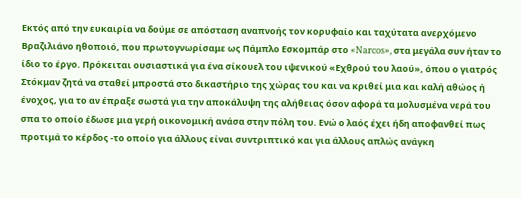Εκτός από την ευκαιρία να δούμε σε απόσταση αναπνοής τον κορυφαίο και ταχύτατα ανερχόμενο Βραζιλιάνο ηθοποιό, που πρωτογνωρίσαμε ως Πάμπλο Εσκομπάρ στο «Narcos», στα μεγάλα συν ήταν το ίδιο το έργο. Πρόκειται ουσιαστικά για ένα σίκουελ του ιψενικού «Εχθρού του λαού», όπου ο γιατρός Στόκμαν ζητά να σταθεί μπροστά στο δικαστήριο της χώρας του και να κριθεί μια και καλή αθώος ή ένοχος, για το αν έπραξε σωστά για την αποκάλυψη της αλήθειας όσον αφορά τα μολυσμένα νερά του σπα το οποίο έδωσε μια γερή οικονομική ανάσα στην πόλη του. Ενώ ο λαός έχει ήδη αποφανθεί πως προτιμά το κέρδος -το οποίο για άλλους είναι συντριπτικό και για άλλους απλώς ανάγκη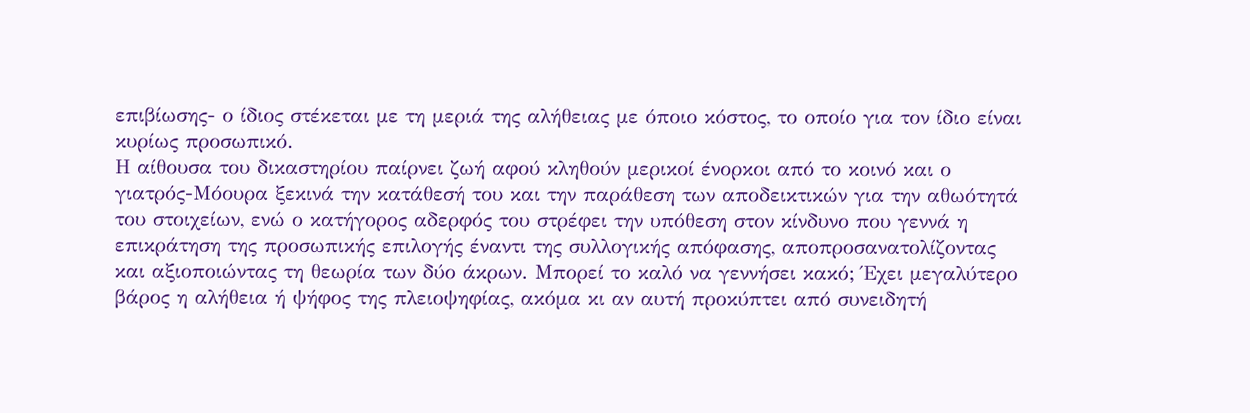επιβίωσης- ο ίδιος στέκεται με τη μεριά της αλήθειας με όποιο κόστος, το οποίο για τον ίδιο είναι κυρίως προσωπικό.
Η αίθουσα του δικαστηρίου παίρνει ζωή αφού κληθούν μερικοί ένορκοι από το κοινό και ο γιατρός-Μόουρα ξεκινά την κατάθεσή του και την παράθεση των αποδεικτικών για την αθωότητά του στοιχείων, ενώ ο κατήγορος αδερφός του στρέφει την υπόθεση στον κίνδυνο που γεννά η επικράτηση της προσωπικής επιλογής έναντι της συλλογικής απόφασης, αποπροσανατολίζοντας και αξιοποιώντας τη θεωρία των δύο άκρων. Μπορεί το καλό να γεννήσει κακό; Έχει μεγαλύτερο βάρος η αλήθεια ή ψήφος της πλειοψηφίας, ακόμα κι αν αυτή προκύπτει από συνειδητή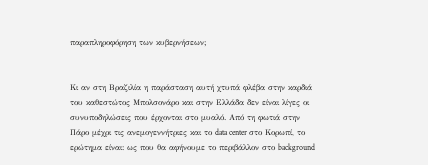παραπληροφόρηση των κυβερνήσεων;


Κι αν στη Βραζιλία η παράσταση αυτή χτυπά φλέβα στην καρδιά του καθεστώτος Μπολσονάρο και στην Ελλάδα δεν είναι λίγες οι συνυποδηλώσεις που έρχονται στο μυαλό. Από τη φωτιά στην Πάρο μέχρι τις ανεμογεννήτριες και το data center στο Κορωπί, το ερώτημα είναι: ως που θα αφήνουμε το περιβάλλον στο background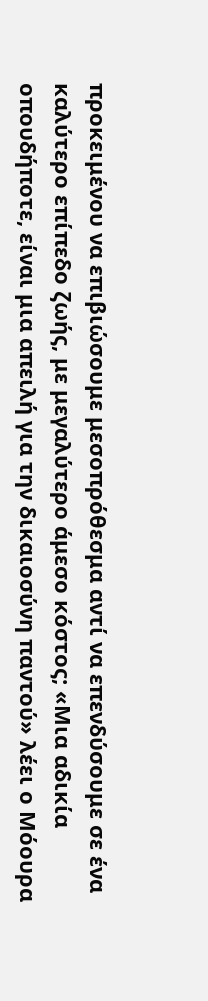προκειμένου να επιβιώσουμε μεσοπρόθεσμα αντί να επενδύσουμε σε ένα καλύτερο επίπεδο ζωής, με μεγαλύτερο άμεσο κόστος; «Μια αδικία οπουδήποτε, είναι μια απειλή για την δικαιοσύνη παντού» λέει ο Μόουρα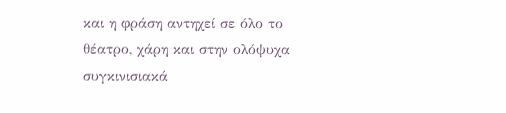και η φράση αντηχεί σε όλο το θέατρο, χάρη και στην ολόψυχα συγκινισιακά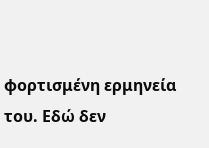φορτισμένη ερμηνεία του. Εδώ δεν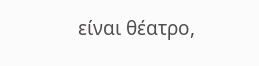είναι θέατρο,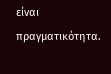είναι πραγματικότητα.